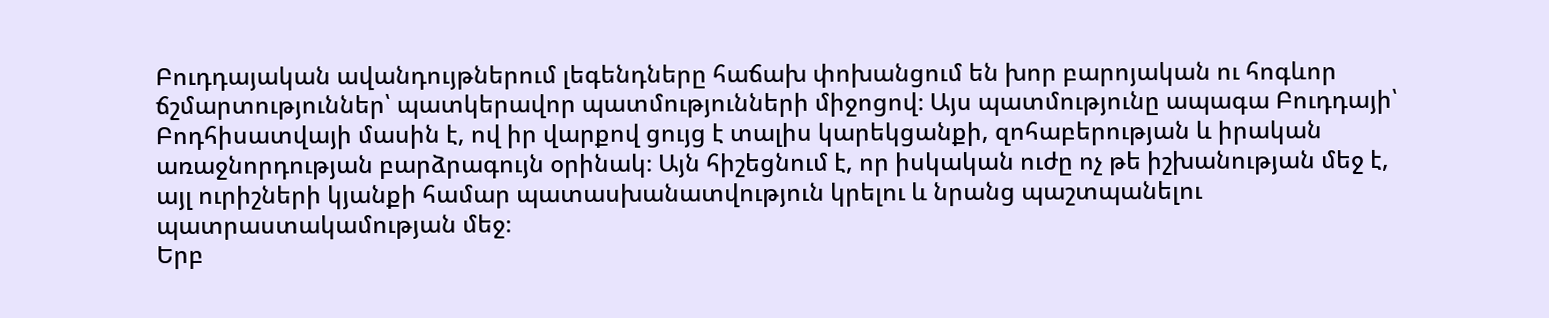Բուդդայական ավանդույթներում լեգենդները հաճախ փոխանցում են խոր բարոյական ու հոգևոր ճշմարտություններ՝ պատկերավոր պատմությունների միջոցով։ Այս պատմությունը ապագա Բուդդայի՝ Բոդհիսատվայի մասին է, ով իր վարքով ցույց է տալիս կարեկցանքի, զոհաբերության և իրական առաջնորդության բարձրագույն օրինակ։ Այն հիշեցնում է, որ իսկական ուժը ոչ թե իշխանության մեջ է, այլ ուրիշների կյանքի համար պատասխանատվություն կրելու և նրանց պաշտպանելու պատրաստակամության մեջ։
Երբ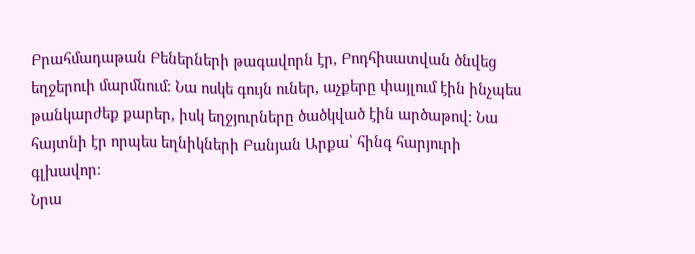Բրահմադաթան Բեներների թագավորն էր, Բոդհիսատվան ծնվեց եղջերուի մարմնում։ Նա ոսկե գույն ուներ, աչքերը փայլում էին ինչպես թանկարժեք քարեր, իսկ եղջյուրները ծածկված էին արծաթով։ Նա հայտնի էր որպես եղնիկների Բանյան Արքա՝ հինգ հարյուրի գլխավոր։
Նրա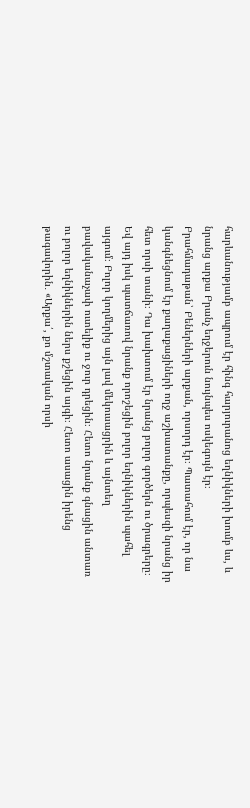հարևանությամբ ապրում էր հինգ հարյուրանոց եղնիկների խումբ ևս, և նրանց արքա Բրանչ եղջերուն նույնպես ոսկեգույն էր։
Բրահմադաթան՝ Բեներների արքան, որսորդ էր։ Պատահում էր, որ նա կանգնեցնում էր քաղաքացիների ողջ աշխատանքը, որպեսզի նրանց իր հետ որսի տանի։ Դա խախտում էր նրանց բոլոր գործերն ու ծրագրերը։ Եվ այդ իսկ պատճառով նրանք որոշեցին բոլոր եղնիկներին պահել այգում։ Բոլոր կողմերից այն լավ մեկուսացրին և այնտեղ բավականաչափ ուտելիք ու ջուր դրեցին։ Հետո նրանք գնացին անտառ ու բոլոր եղնիկներին ներս քշեցին այգի։ Հետո ասացին իրենց թագավորին․ «Արքա՛, քո մշտական որսի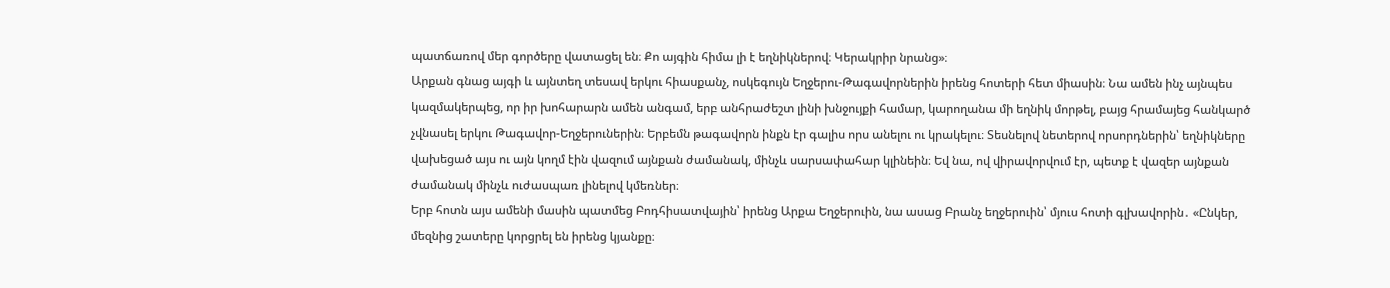պատճառով մեր գործերը վատացել են։ Քո այգին հիմա լի է եղնիկներով։ Կերակրիր նրանց»։
Արքան գնաց այգի և այնտեղ տեսավ երկու հիասքանչ, ոսկեգույն Եղջերու-Թագավորներին իրենց հոտերի հետ միասին։ Նա ամեն ինչ այնպես կազմակերպեց, որ իր խոհարարն ամեն անգամ, երբ անհրաժեշտ լինի խնջույքի համար, կարողանա մի եղնիկ մորթել, բայց հրամայեց հանկարծ չվնասել երկու Թագավոր-Եղջերուներին։ Երբեմն թագավորն ինքն էր գալիս որս անելու ու կրակելու։ Տեսնելով նետերով որսորդներին՝ եղնիկները վախեցած այս ու այն կողմ էին վազում այնքան ժամանակ, մինչև սարսափահար կլինեին։ Եվ նա, ով վիրավորվում էր, պետք է վազեր այնքան ժամանակ մինչև ուժասպառ լինելով կմեռներ։
Երբ հոտն այս ամենի մասին պատմեց Բոդհիսատվային՝ իրենց Արքա Եղջերուին, նա ասաց Բրանչ եղջերուին՝ մյուս հոտի գլխավորին․ «Ընկեր, մեզնից շատերը կորցրել են իրենց կյանքը։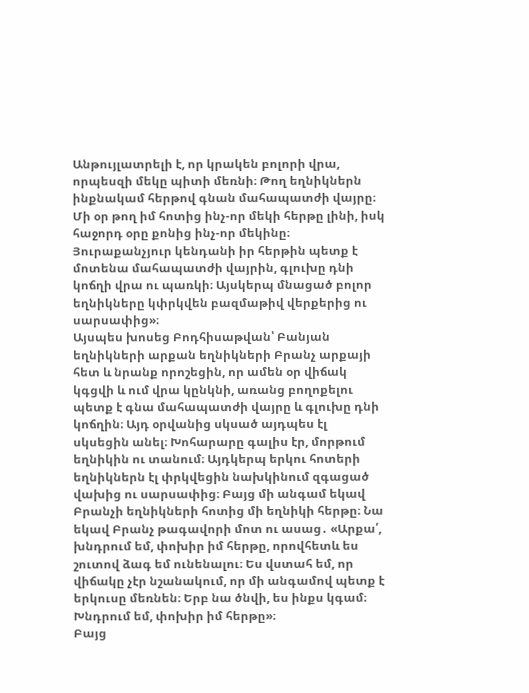Անթույլատրելի է, որ կրակեն բոլորի վրա, որպեսզի մեկը պիտի մեռնի։ Թող եղնիկներն ինքնակամ հերթով գնան մահապատժի վայրը։ Մի օր թող իմ հոտից ինչ-որ մեկի հերթը լինի, իսկ հաջորդ օրը քոնից ինչ-որ մեկինը։ Յուրաքանչյուր կենդանի իր հերթին պետք է մոտենա մահապատժի վայրին, գլուխը դնի կոճղի վրա ու պառկի։ Այսկերպ մնացած բոլոր եղնիկները կփրկվեն բազմաթիվ վերքերից ու սարսափից»։
Այսպես խոսեց Բոդհիսաթվան՝ Բանյան եղնիկների արքան եղնիկների Բրանչ արքայի հետ և նրանք որոշեցին, որ ամեն օր վիճակ կգցվի և ում վրա կընկնի, առանց բողոքելու պետք է գնա մահապատժի վայրը և գլուխը դնի կոճղին։ Այդ օրվանից սկսած այդպես էլ սկսեցին անել։ Խոհարարը գալիս էր, մորթում եղնիկին ու տանում։ Այդկերպ երկու հոտերի եղնիկներն էլ փրկվեցին նախկինում զգացած վախից ու սարսափից։ Բայց մի անգամ եկավ Բրանչի եղնիկների հոտից մի եղնիկի հերթը։ Նա եկավ Բրանչ թագավորի մոտ ու ասաց․ «Արքա՛, խնդրում եմ, փոխիր իմ հերթը, որովհետև ես շուտով ձագ եմ ունենալու։ Ես վստահ եմ, որ վիճակը չէր նշանակում, որ մի անգամով պետք է երկուսը մեռնեն։ Երբ նա ծնվի, ես ինքս կգամ։ Խնդրում եմ, փոխիր իմ հերթը»։
Բայց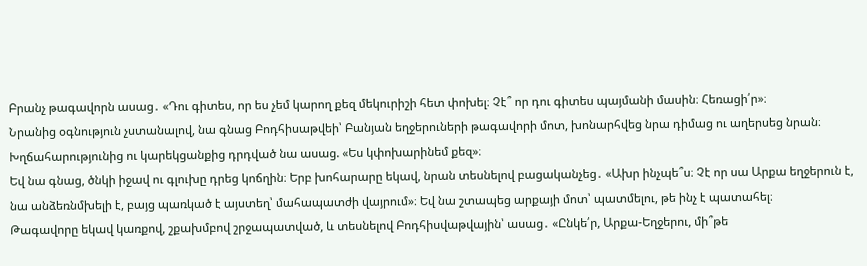Բրանչ թագավորն ասաց․ «Դու գիտես, որ ես չեմ կարող քեզ մեկուրիշի հետ փոխել։ Չէ՞ որ դու գիտես պայմանի մասին։ Հեռացի՛ր»։
Նրանից օգնություն չստանալով, նա գնաց Բոդհիսաթվեի՝ Բանյան եղջերուների թագավորի մոտ, խոնարհվեց նրա դիմաց ու աղերսեց նրան։ Խղճահարությունից ու կարեկցանքից դրդված նա ասաց. «Ես կփոխարինեմ քեզ»։
Եվ նա գնաց, ծնկի իջավ ու գլուխը դրեց կոճղին։ Երբ խոհարարը եկավ, նրան տեսնելով բացականչեց․ «Ախր ինչպե՞ս։ Չէ որ սա Արքա եղջերուն է, նա անձեռնմխելի է, բայց պառկած է այստեղ՝ մահապատժի վայրում»։ Եվ նա շտապեց արքայի մոտ՝ պատմելու, թե ինչ է պատահել։
Թագավորը եկավ կառքով, շքախմբով շրջապատված, և տեսնելով Բոդհիսվաթվային՝ ասաց․ «Ընկե՛ր, Արքա-Եղջերու, մի՞թե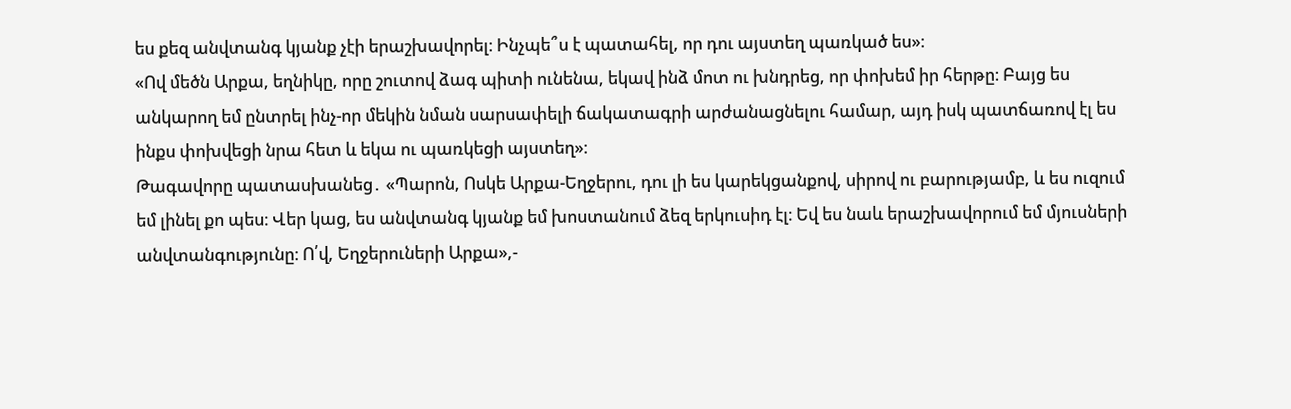ես քեզ անվտանգ կյանք չէի երաշխավորել։ Ինչպե՞ս է պատահել, որ դու այստեղ պառկած ես»։
«Ով մեծն Արքա, եղնիկը, որը շուտով ձագ պիտի ունենա, եկավ ինձ մոտ ու խնդրեց, որ փոխեմ իր հերթը։ Բայց ես անկարող եմ ընտրել ինչ-որ մեկին նման սարսափելի ճակատագրի արժանացնելու համար, այդ իսկ պատճառով էլ ես ինքս փոխվեցի նրա հետ և եկա ու պառկեցի այստեղ»։
Թագավորը պատասխանեց․ «Պարոն, Ոսկե Արքա-Եղջերու, դու լի ես կարեկցանքով, սիրով ու բարությամբ, և ես ուզում եմ լինել քո պես։ Վեր կաց, ես անվտանգ կյանք եմ խոստանում ձեզ երկուսիդ էլ։ Եվ ես նաև երաշխավորում եմ մյուսների անվտանգությունը։ Ո՛վ, Եղջերուների Արքա»,-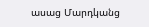ասաց Մարդկանց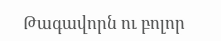Թագավորն ու բոլոր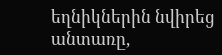եղնիկներին նվիրեց անտառը,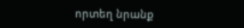որտեղ նրանք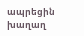ապրեցին խաղաղ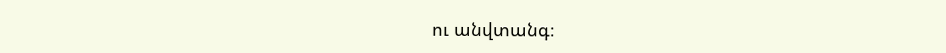ու անվտանգ։